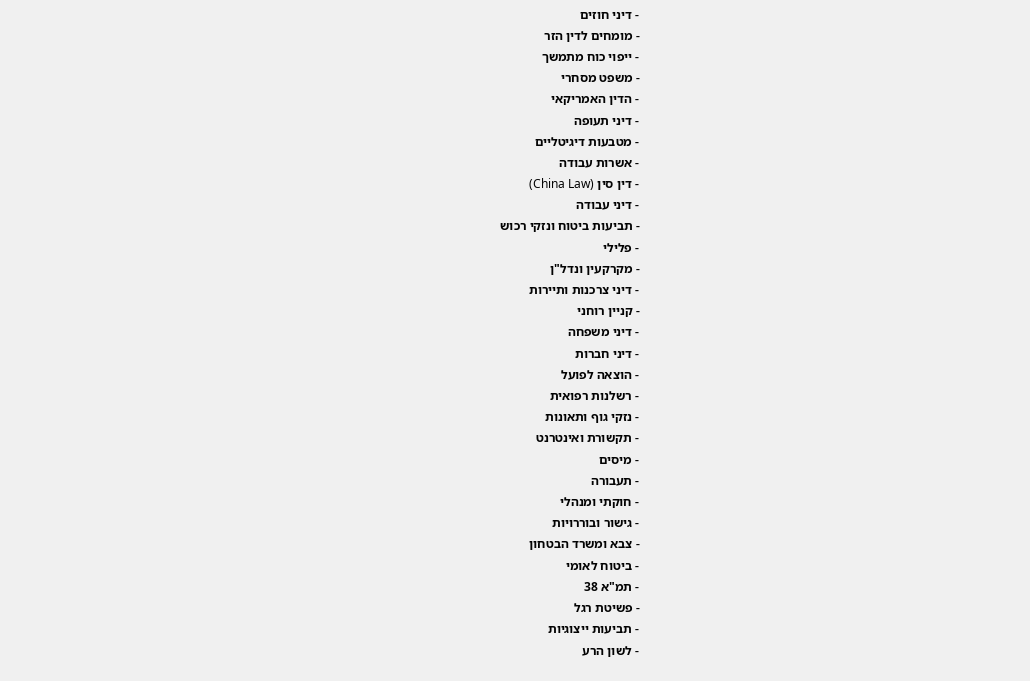- דיני חוזים
- מומחים לדין הזר
- ייפוי כוח מתמשך
- משפט מסחרי
- הדין האמריקאי
- דיני תעופה
- מטבעות דיגיטליים
- אשרות עבודה
- דין סין (China Law)
- דיני עבודה
- תביעות ביטוח ונזקי רכוש
- פלילי
- מקרקעין ונדל"ן
- דיני צרכנות ותיירות
- קניין רוחני
- דיני משפחה
- דיני חברות
- הוצאה לפועל
- רשלנות רפואית
- נזקי גוף ותאונות
- תקשורת ואינטרנט
- מיסים
- תעבורה
- חוקתי ומנהלי
- גישור ובוררויות
- צבא ומשרד הבטחון
- ביטוח לאומי
- תמ"א 38
- פשיטת רגל
- תביעות ייצוגיות
- לשון הרע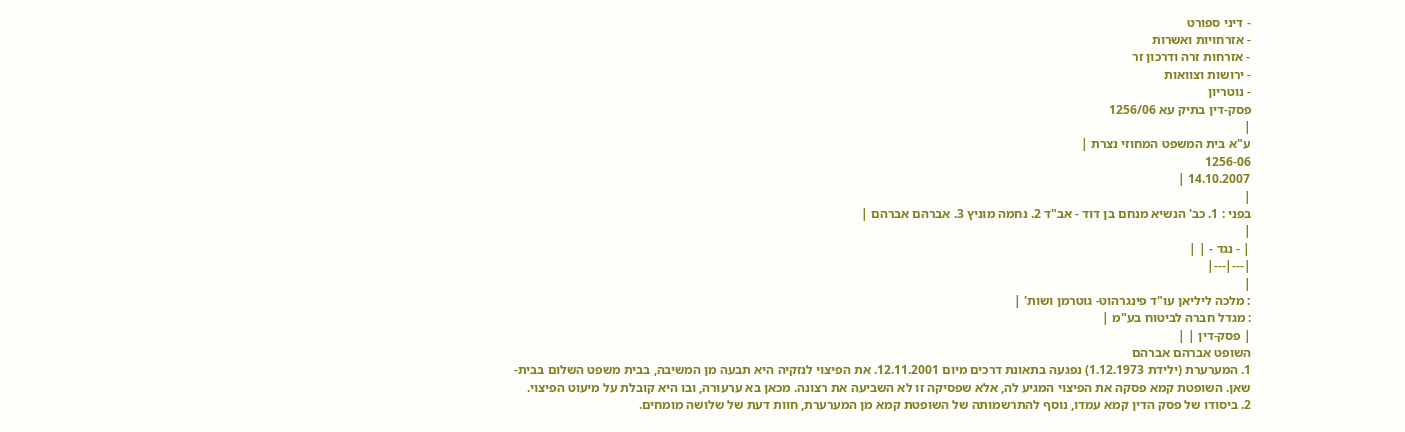- דיני ספורט
- אזרחויות ואשרות
- אזרחות זרה ודרכון זר
- ירושות וצוואות
- נוטריון
פסק-דין בתיק עא 1256/06
|
ע"א בית המשפט המחוזי נצרת |
1256-06
14.10.2007 |
|
בפני : 1. כב' הנשיא מנחם בן דוד - אב"ד 2. נחמה מוניץ 3. אברהם אברהם |
|
| - נגד - | |
|---|---|
|
: מלכה ליליאן עו"ד פינגרהוט- גוטרמן ושות' |
: מגדל חברה לביטוח בע"מ |
| פסק-דין | |
השופט אברהם אברהם
1. המערערת (ילידת 1.12.1973) נפגעה בתאונת דרכים מיום 12.11.2001. את הפיצוי לנזקיה היא תבעה מן המשיבה, בבית משפט השלום בבית-שאן. השופטת קמא פסקה את הפיצוי המגיע לה, אלא שפסיקה זו לא השביעה את רצונה. מכאן בא ערעורה, ובו היא קובלת על מיעוט הפיצוי.
2. ביסודו של פסק הדין קמא עמדו, נוסף להתרשמותה של השופטת קמא מן המערערת, חוות דעת של שלושה מומחים.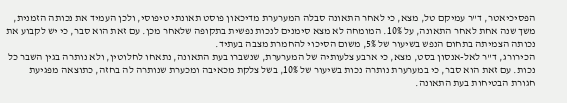הפסיכיאטר, ד"ר עמיקם טל, מצא, כי לאחר התאונה סבלה המערערת מדיכאון פוסט תאונתי טיפוסי, ולכן העמיד את נכותה הזמנית, משך שנה אחת לאחר התאונה, על 10%. המומחה לא מצא סימנים לנכות נפשית בתקופה שלאחר מכן. עם זאת הוא סבר, כי יש לקבוע את נכותה הצמיתה בתחום הנפש בשיעור של 5%, משום הסיכוי להחמרת מצבה בעתיד.
הכירורג, ד"ר לאל-אנסון בסט, מצא, כי ארבע צלעותיה של המערערת, שנשברו בעת התאונה, נתאחו לחלוטין, ולא נותרה בגין השבר כל נכות. עם זאת הוא סבר, כי במערערת נותרה נכות בשיעור של 10%, בשל צלקת מכאיבה ומכערת שנותרה לה בחזה, כתוצאה מפגיעת חגורת הבטיחות בעת התאונה.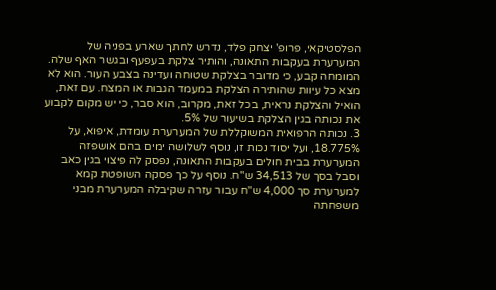הפלסטיקאי, פרופ' יצחק פלד, נדרש לחתך שארע בפניה של המערערת בעקבות התאונה, והותיר צלקת בעפעף ובגשר האף שלה. המומחה קבע, כי מדובר בצלקת שטוחה ועדינה בצבע העור. הוא לא מצא כל עיוות שהותירה הצלקת במעמד הגבות או המצח. עם זאת, הואיל והצלקת נראית, בכל זאת, מקרוב, הוא סבר, כי יש מקום לקבוע את נכותה בגין הצלקת בשיעור של 5%.
3. נכותה הרפואית המשוקללת של המערערת עומדת, איפוא, על 18.775%, ועל יסוד נכות זו, נוסף לשלושה ימים בהם אושפזה המערערת בבית חולים בעקבות התאונה, נפסק לה פיצוי בגין כאב וסבל בסך של 34,513 ש"ח. נוסף על כך פסקה השופטת קמא למערערת סך 4,000 ש"ח עבור עזרה שקיבלה המערערת מבני משפחתה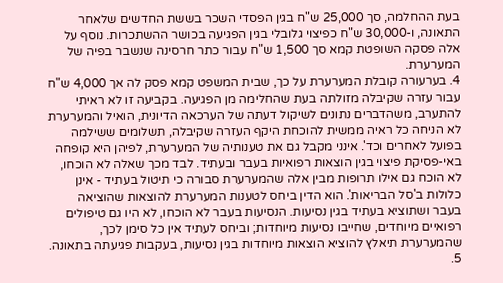בעת ההחלמה, סך 25,000 ש"ח בגין הפסדי השכר בששת החדשים שלאחר התאונה, ו-30,000 ש"ח כפיצוי גלובלי בגין הפגיעה בכושר ההשתכרות. נוסף על אלה פסקה השופטת קמא סך 1,500 ש"ח עבור כתר חרסינה שנשבר בפיה של המערערת.
4. בערעורה קובלת המערערת על כך, שבית המשפט קמא פסק לה אך 4,000 ש"ח עבור עזרה שקיבלה מזולתה בעת שהחלימה מן הפגיעה. בקביעה זו לא ראיתי להתערב, משהדברים נתונים לשיקול דעתה של הערכאה הדיונית, הואיל והמערערת לא הניחה כל ראיה ממשית להוכחת היקף העזרה שקיבלה, תשלומים ששילמה בפועל לאחרים וכד'. אינני מקבל גם את טענותיה של המערערת, לפיהן היא קופחה באי-פסיקת פיצוי בגין הוצאות רפואיות בעבר ובעתיד. לבד מכך שאלה לא הוכחו, לא הוכח גם אילו תרופות מבין אלה שהמערערת סבורה כי תיטול בעתיד - אינן כלולות ב'סל הבריאות'. הוא הדין ביחס לטענות המערערת להוצאות שהוציאה בעבר ושתוציא בעתיד בגין נסיעות. הנסיעות בעבר לא הוכחו, לא היו גם טיפולים רפואיים מיוחדים, שחייבו נסיעות מיוחדות; וביחס לעתיד אין כל סימן לכך, שהמערערת תיאלץ להוציא הוצאות מיוחדות בגין נסיעות, בעקבות פגיעתה בתאונה.
5.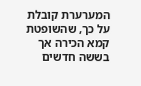המערערת קובלת על כך, שהשופטת קמא הכירה אך בששה חדשים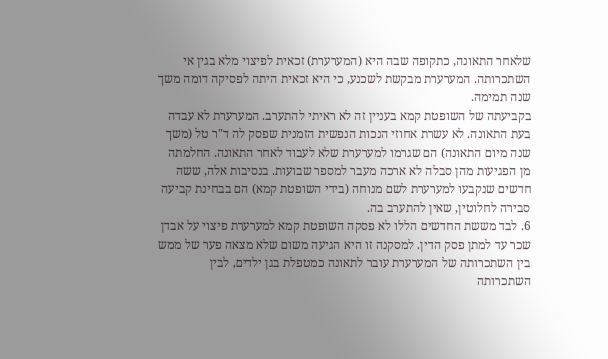שלאחר התאונה, כתקופה שבה היא (המערערת) זכאית לפיצוי מלא בגין אי השתכרותה. המערערת מבקשת לשכנע, כי היא זכאית היתה לפסיקה דומה משך שנה תמימה.
בקביעתה של השופטת קמא בעניין זה לא ראיתי להתערב. המערערת לא עבדה בעת התאונה. לא עשרת אחוזי הנכות הנפשית הזמנית שפסק לה ד"ר טל (משך שנה מיום התאונה) הם שגרמו למערערת שלא לעבוד לאחר התאונה. החלמתה מן הפגיעות מהן סבלה לא ארכה מעבר למספר שבועות. בנסיבות אלה, ששה חדשים שנקבעו למערערת לשם מנוחה (בידי השופטת קמא) הם בבחינת קביעה סבירה לחלוטין, שאין להתערב בה.
6. לבד מששת החדשים הללו לא פסקה השופטת קמא למערערת פיצוי על אבדן שכר עד למתן פסק הדין. למסקנה זו היא הגיעה משום שלא מצאה פער של ממש בין השתכרותה של המערערת עובר לתאונה כמטפלת בגן ילדים, לבין השתכרותה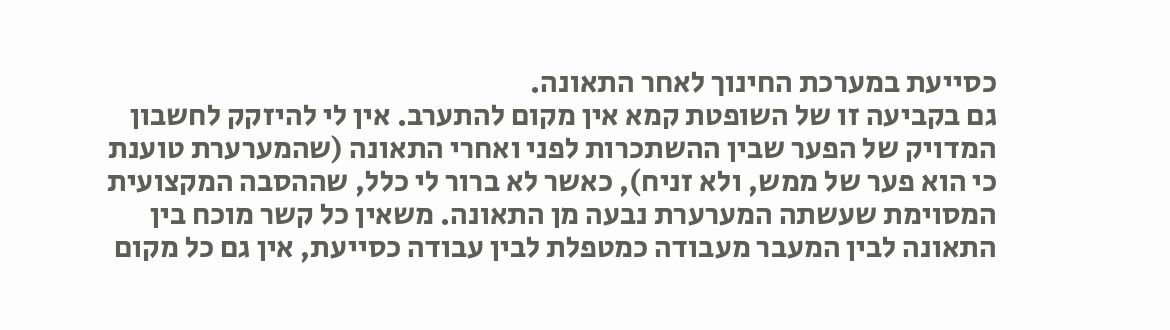כסייעת במערכת החינוך לאחר התאונה.
גם בקביעה זו של השופטת קמא אין מקום להתערב. אין לי להיזקק לחשבון המדויק של הפער שבין ההשתכרות לפני ואחרי התאונה (שהמערערת טוענת כי הוא פער של ממש, ולא זניח), כאשר לא ברור לי כלל, שההסבה המקצועית המסוימת שעשתה המערערת נבעה מן התאונה. משאין כל קשר מוכח בין התאונה לבין המעבר מעבודה כמטפלת לבין עבודה כסייעת, אין גם כל מקום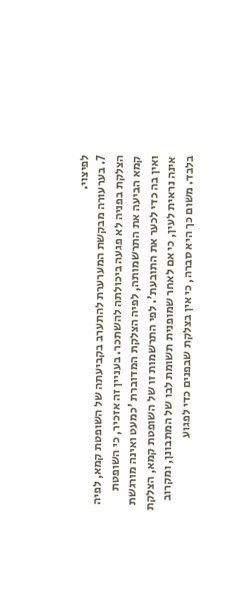לפיצוי.
7. בערעורה מבקשת המערערת להתערב בקביעתה של השופטת קמא, לפיה הצלקת בפניה לא פגעה ביכולתה להשתכר. בעניין זה אזכיר, כי השופטת קמא הביעה את התרשמותה, לפיה הצלקת המדוברת 'כמעט ואינה מורגשת ואין בה כדי לכער את התובעת'. לפי התרשמות זו של השופטת קמא, הצלקת אינה נראית לעין, כי אם לאחר שמופנית תשומת לבו של המתבונן, ומקרוב בלבד. משום כך היא סברה, כי אין בצלקת שבפנים כדי לפגוע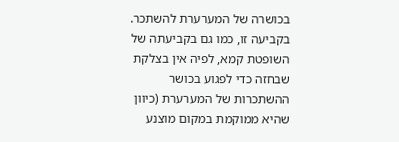בכושרה של המערערת להשתכר.
בקביעה זו, כמו גם בקביעתה של השופטת קמא, לפיה אין בצלקת שבחזה כדי לפגוע בכושר ההשתכרות של המערערת (כיוון שהיא ממוקמת במקום מוצנע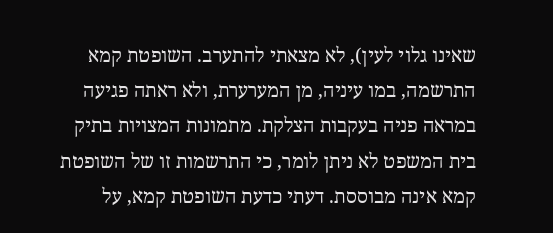שאינו גלוי לעין), לא מצאתי להתערב. השופטת קמא התרשמה, במו עיניה, מן המערערת, ולא ראתה פגיעה במראה פניה בעקבות הצלקת. מתמונות המצויות בתיק בית המשפט לא ניתן לומר, כי התרשמות זו של השופטת קמא אינה מבוססת. דעתי כדעת השופטת קמא, על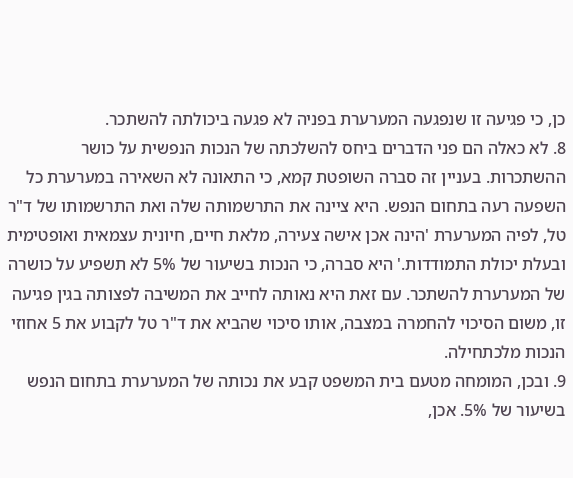כן, כי פגיעה זו שנפגעה המערערת בפניה לא פגעה ביכולתה להשתכר.
8. לא כאלה הם פני הדברים ביחס להשלכתה של הנכות הנפשית על כושר ההשתכרות. בעניין זה סברה השופטת קמא, כי התאונה לא השאירה במערערת כל השפעה רעה בתחום הנפש. היא ציינה את התרשמותה שלה ואת התרשמותו של ד"ר טל, לפיה המערערת 'הינה אכן אישה צעירה, מלאת חיים, חיונית עצמאית ואופטימית ובעלת יכולת התמודדות.' היא סברה, כי הנכות בשיעור של 5% לא תשפיע על כושרה של המערערת להשתכר. עם זאת היא נאותה לחייב את המשיבה לפצותה בגין פגיעה זו, משום הסיכוי להחמרה במצבה, אותו סיכוי שהביא את ד"ר טל לקבוע את 5 אחוזי הנכות מלכתחילה.
9. ובכן, המומחה מטעם בית המשפט קבע את נכותה של המערערת בתחום הנפש בשיעור של 5%. אכן,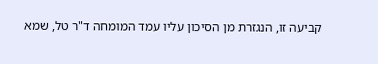קביעה זו, הנגזרת מן הסיכון עליו עמד המומחה ד"ר טל, שמא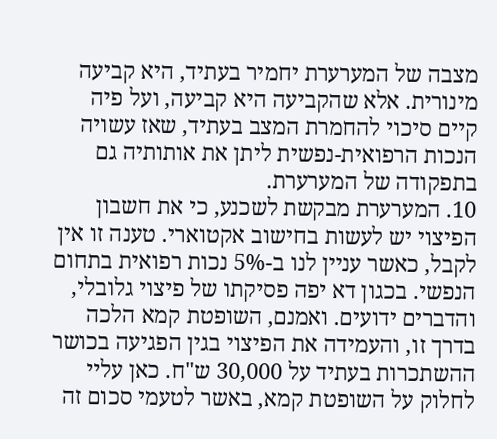מצבה של המערערת יחמיר בעתיד, היא קביעה מינורית. אלא שהקביעה היא קביעה, ועל פיה קיים סיכוי להחמרת המצב בעתיד, שאז עשויה הנכות הרפואית-נפשית ליתן את אותותיה גם בתפקודה של המערערת.
10. המערערת מבקשת לשכנע, כי את חשבון הפיצוי יש לעשות בחישוב אקטוארי. טענה זו אין לקבל, כאשר עניין לנו ב-5% נכות רפואית בתחום הנפשי. בכגון דא יפה פסיקתו של פיצוי גלובלי, והדברים ידועים. ואמנם, השופטת קמא הלכה בדרך זו, והעמידה את הפיצוי בגין הפגיעה בכושר ההשתכרות בעתיד על 30,000 ש"ח. כאן עליי לחלוק על השופטת קמא, באשר לטעמי סכום זה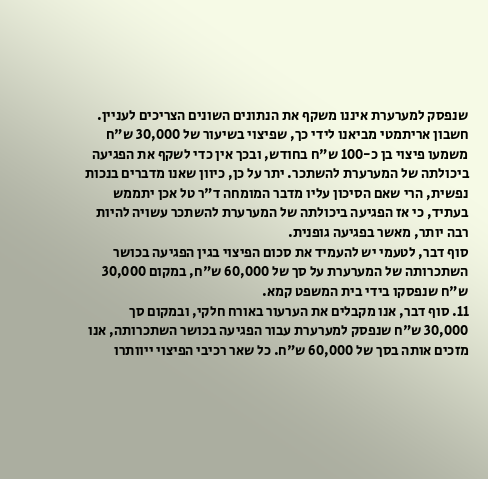שנפסק למערערת איננו משקף את הנתונים השונים הצריכים לעניין. חשבון אריתמטי מביאנו לידי כך, שפיצוי בשיעור של 30,000 ש"ח משמעו פיצוי בן כ-100 ש"ח בחודש, ובכך אין כדי לשקף את הפגיעה ביכולתה של המערערת להשתכר. יתר על כן, כיוון שאנו מדברים בנכות נפשית, הרי שאם הסיכון עליו מדבר המומחה ד"ר טל אכן יתממש בעתיד, כי אז הפגיעה ביכולתה של המערערת להשתכר עשויה להיות רבה יותר, מאשר בפגיעה גופנית.
סוף דבר, לטעמי יש להעמיד את סכום הפיצוי בגין הפגיעה בכושר השתכרותה של המערערת על סך של 60,000 ש"ח, במקום 30,000 ש"ח שנפסקו בידי בית המשפט קמא.
11. סוף דבר, אנו מקבלים את הערעור באורח חלקי, ובמקום סך 30,000 ש"ח שנפסק למערערת עבור הפגיעה בכושר השתכרותה, אנו מזכים אותה בסך של 60,000 ש"ח. כל שאר רכיבי הפיצוי ייוותרו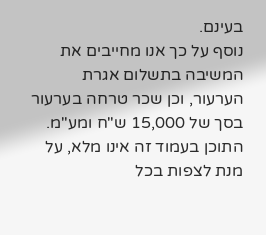בעינם.
נוסף על כך אנו מחייבים את המשיבה בתשלום אגרת הערעור, וכן שכר טרחה בערעור בסך של 15,000 ש"ח ומע"מ.
התוכן בעמוד זה אינו מלא, על מנת לצפות בכל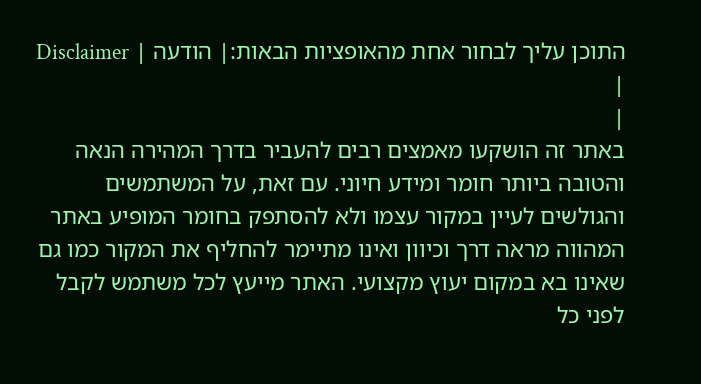התוכן עליך לבחור אחת מהאופציות הבאות:| הודעה | Disclaimer |
|
באתר זה הושקעו מאמצים רבים להעביר בדרך המהירה הנאה והטובה ביותר חומר ומידע חיוני. עם זאת, על המשתמשים והגולשים לעיין במקור עצמו ולא להסתפק בחומר המופיע באתר המהווה מראה דרך וכיוון ואינו מתיימר להחליף את המקור כמו גם שאינו בא במקום יעוץ מקצועי. האתר מייעץ לכל משתמש לקבל לפני כל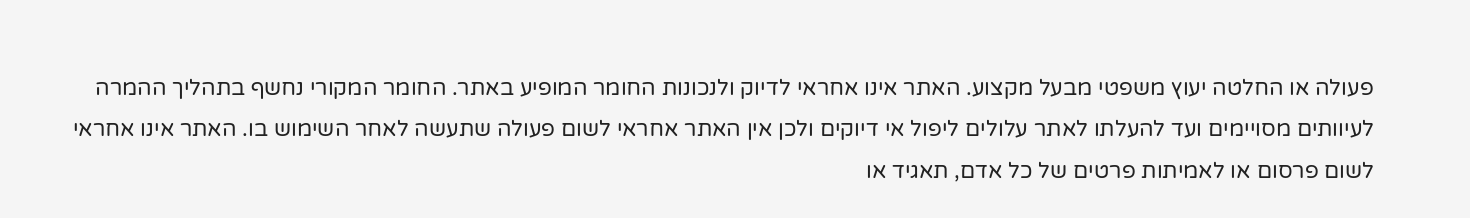פעולה או החלטה יעוץ משפטי מבעל מקצוע. האתר אינו אחראי לדיוק ולנכונות החומר המופיע באתר. החומר המקורי נחשף בתהליך ההמרה לעיוותים מסויימים ועד להעלתו לאתר עלולים ליפול אי דיוקים ולכן אין האתר אחראי לשום פעולה שתעשה לאחר השימוש בו. האתר אינו אחראי לשום פרסום או לאמיתות פרטים של כל אדם, תאגיד או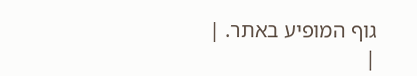גוף המופיע באתר. |
|